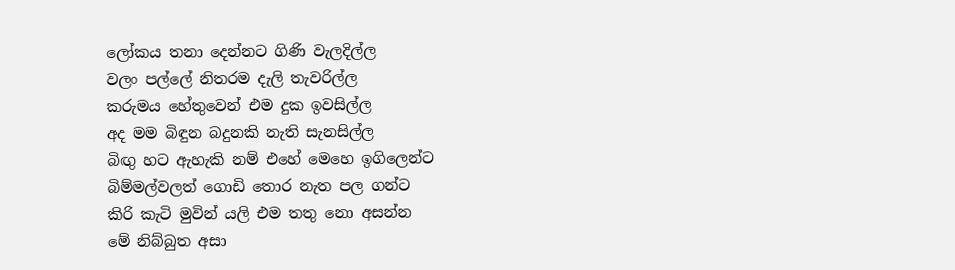ලෝකය තනා දෙන්නට ගිණි වැලදිල්ල
වලං පල්ලේ නිතරම දැලි තැවරිල්ල
කරුමය හේතුවෙන් එම දුක ඉවසිල්ල
අද මම බිඳුන බදුනකි නැති සැනසිල්ල
බිඟු හට ඇහැකි නම් එහේ මෙහෙ ඉගිලෙන්ට
බිම්මල්වලත් ගොඩි තොර නැත පල ගන්ට
කිරි කැටි මුවින් යලි එම තතු නො අසන්න
මේ නිබ්බුත අසා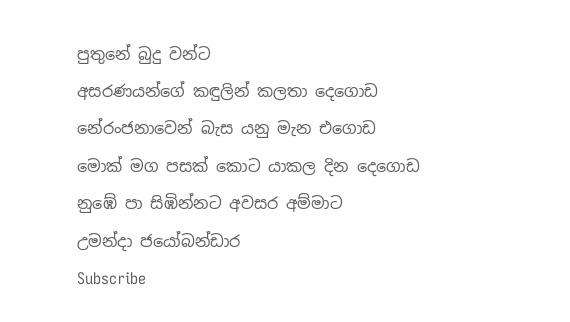පුතුනේ බුදු වන්ට
අසරණයන්ගේ කඳුලින් කලතා දෙගොඩ
නේරංජනාවෙන් බැස යනු මැන එගොඩ
මොක් මග පසක් කොට යාකල දින දෙගොඩ
නුඹේ පා සිඹින්නට අවසර අම්මාට
උමන්දා ජයෝබන්ඩාර
Subscribe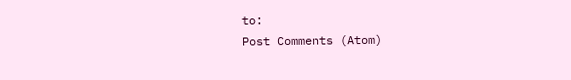to:
Post Comments (Atom)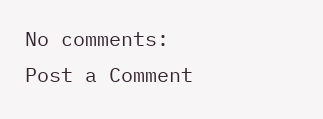No comments:
Post a Comment